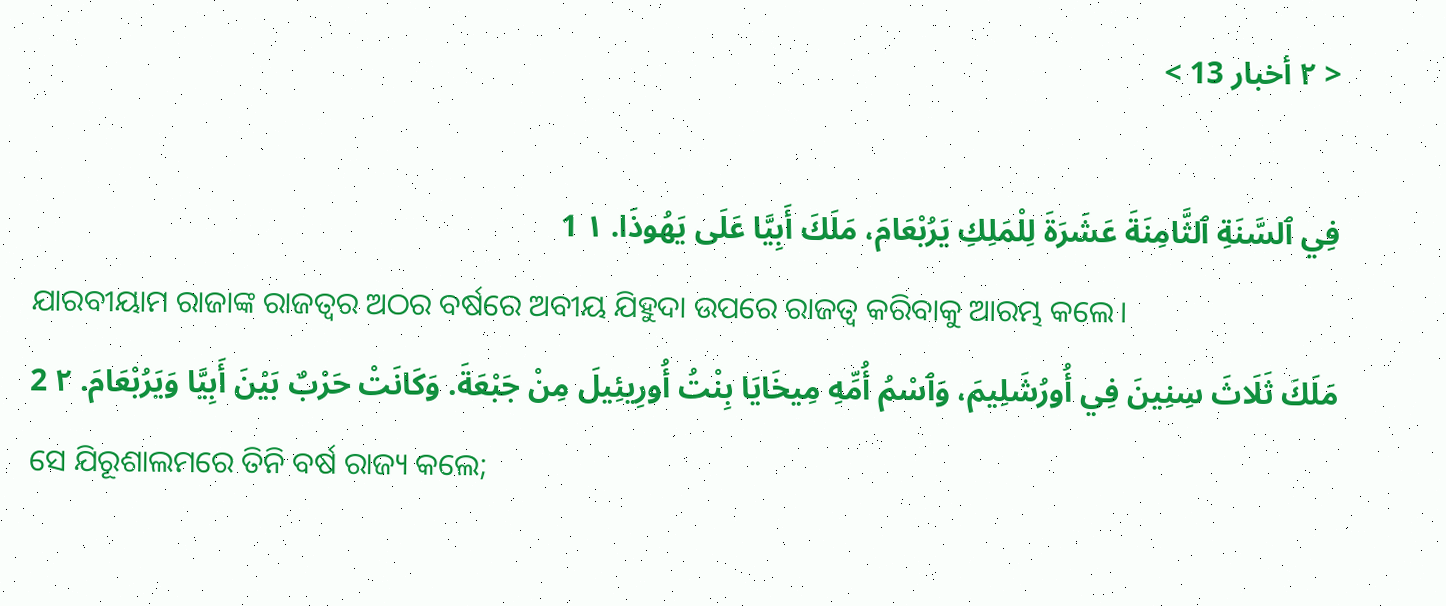< ٢ أخبار 13 >

فِي ٱلسَّنَةِ ٱلثَّامِنَةَ عَشَرَةَ لِلْمَلِكِ يَرُبْعَامَ، مَلَكَ أَبِيَّا عَلَى يَهُوذَا. ١ 1
ଯାରବୀୟାମ ରାଜାଙ୍କ ରାଜତ୍ଵର ଅଠର ବର୍ଷରେ ଅବୀୟ ଯିହୁଦା ଉପରେ ରାଜତ୍ୱ କରିବାକୁ ଆରମ୍ଭ କଲେ।
مَلَكَ ثَلَاثَ سِنِينَ فِي أُورُشَلِيمَ، وَٱسْمُ أُمِّهِ مِيخَايَا بِنْتُ أُورِيئِيلَ مِنْ جَبْعَةَ. وَكَانَتْ حَرْبٌ بَيْنَ أَبِيَّا وَيَرُبْعَامَ. ٢ 2
ସେ ଯିରୂଶାଲମରେ ତିନି ବର୍ଷ ରାଜ୍ୟ କଲେ;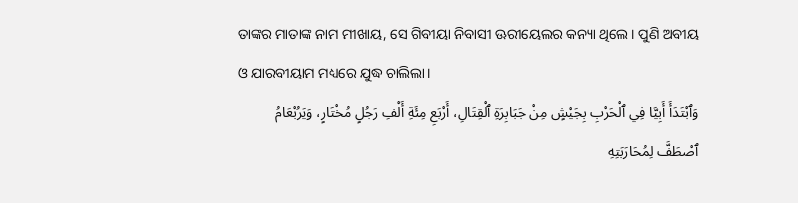ତାଙ୍କର ମାତାଙ୍କ ନାମ ମୀଖାୟ, ସେ ଗିବୀୟା ନିବାସୀ ଊରୀୟେଲର କନ୍ୟା ଥିଲେ। ପୁଣି ଅବୀୟ ଓ ଯାରବୀୟାମ ମଧ୍ୟରେ ଯୁଦ୍ଧ ଚାଲିଲା।
وَٱبْتَدَأَ أَبِيَّا فِي ٱلْحَرْبِ بِجَيْشٍ مِنْ جَبَابِرَةِ ٱلْقِتَالِ، أَرْبَعِ مِئَةِ أَلْفِ رَجُلٍ مُخْتَارٍ، وَيَرُبْعَامُ ٱصْطَفَّ لِمُحَارَبَتِهِ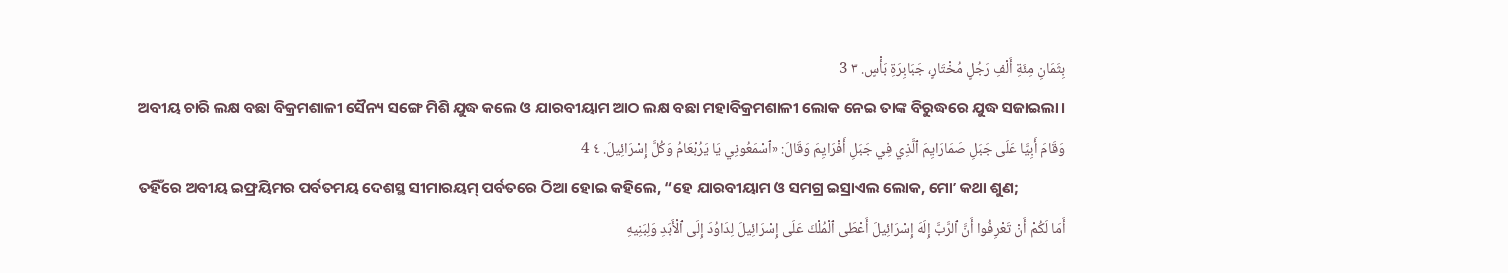بِثَمَانِ مِئَةِ أَلْفِ رَجُلٍ مُخْتَارٍ، جَبَابِرَةِ بَأْسٍ. ٣ 3
ଅବୀୟ ଚାରି ଲକ୍ଷ ବଛା ବିକ୍ରମଶାଳୀ ସୈନ୍ୟ ସଙ୍ଗେ ମିଶି ଯୁଦ୍ଧ କଲେ ଓ ଯାରବୀୟାମ ଆଠ ଲକ୍ଷ ବଛା ମହାବିକ୍ରମଶାଳୀ ଲୋକ ନେଇ ତାଙ୍କ ବିରୁଦ୍ଧରେ ଯୁଦ୍ଧ ସଜାଇଲା।
وَقَامَ أَبِيَّا عَلَى جَبَلِ صَمَارَايِمَ ٱلَّذِي فِي جَبَلِ أَفْرَايِمَ وَقَالَ: «ٱسْمَعُونِي يَا يَرُبْعَامُ وَكُلَّ إِسْرَائِيلَ. ٤ 4
ତହିଁରେ ଅବୀୟ ଇଫ୍ରୟିମର ପର୍ବତମୟ ଦେଶସ୍ଥ ସୀମାରୟମ୍‍ ପର୍ବତରେ ଠିଆ ହୋଇ କହିଲେ, “ହେ ଯାରବୀୟାମ ଓ ସମଗ୍ର ଇସ୍ରାଏଲ ଲୋକ, ମୋʼ କଥା ଶୁଣ;
أَمَا لَكُمْ أَنْ تَعْرِفُوا أَنَّ ٱلرَّبَّ إِلَهَ إِسْرَائِيلَ أَعْطَى ٱلْمُلْكَ عَلَى إِسْرَائِيلَ لِدَاوُدَ إِلَى ٱلْأَبَدِ وَلِبَنِيهِ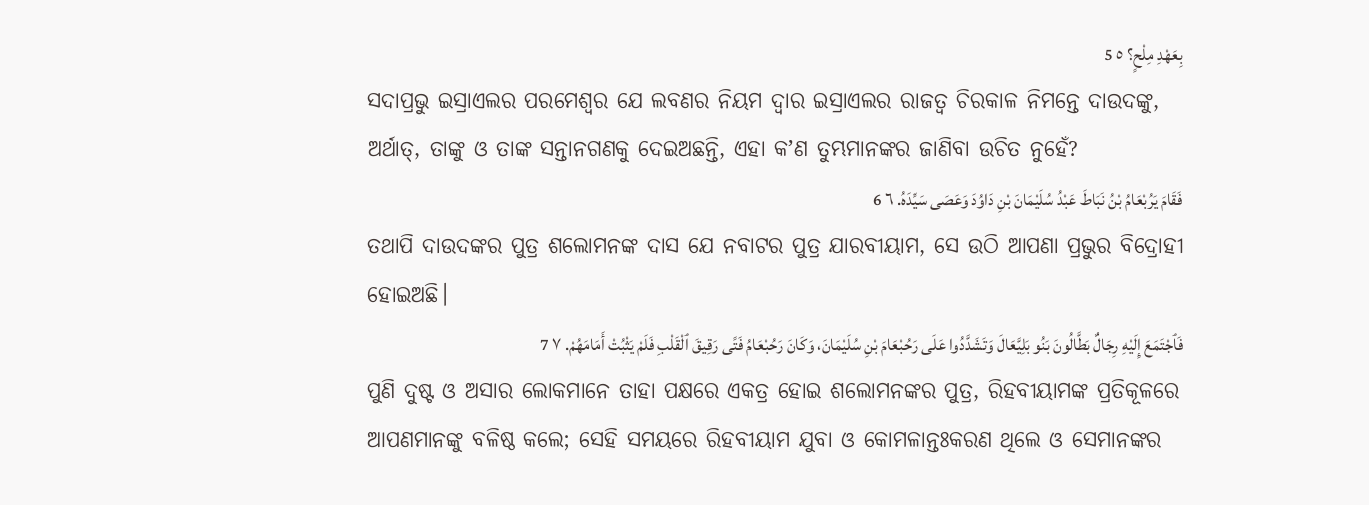بِعَهْدِ مِلْحٍ؟ ٥ 5
ସଦାପ୍ରଭୁ ଇସ୍ରାଏଲର ପରମେଶ୍ୱର ଯେ ଲବଣର ନିୟମ ଦ୍ୱାର ଇସ୍ରାଏଲର ରାଜତ୍ୱ ଚିରକାଳ ନିମନ୍ତେ ଦାଉଦଙ୍କୁ, ଅର୍ଥାତ୍‍, ତାଙ୍କୁ ଓ ତାଙ୍କ ସନ୍ତାନଗଣକୁ ଦେଇଅଛନ୍ତି, ଏହା କʼଣ ତୁମ୍ଭମାନଙ୍କର ଜାଣିବା ଉଚିତ ନୁହେଁ?
فَقَامَ يَرُبْعَامُ بْنُ نَبَاطَ عَبْدُ سُلَيْمَانَ بْنِ دَاوُدَ وَعَصَى سَيِّدَهُ. ٦ 6
ତଥାପି ଦାଉଦଙ୍କର ପୁତ୍ର ଶଲୋମନଙ୍କ ଦାସ ଯେ ନବାଟର ପୁତ୍ର ଯାରବୀୟାମ, ସେ ଉଠି ଆପଣା ପ୍ରଭୁର ବିଦ୍ରୋହୀ ହୋଇଅଛି।
فَٱجْتَمَعَ إِلَيْهِ رِجَالٌ بَطَّالُونَ بَنُو بَلِيَّعَالَ وَتَشَدَّدُوا عَلَى رَحُبْعَامَ بْنِ سُلَيْمَانَ، وَكَانَ رَحُبْعَامُ فَتًى رَقِيقَ ٱلْقَلْبِ فَلَمْ يَثْبُتْ أَمَامَهُمْ. ٧ 7
ପୁଣି ଦୁଷ୍ଟ ଓ ଅସାର ଲୋକମାନେ ତାହା ପକ୍ଷରେ ଏକତ୍ର ହୋଇ ଶଲୋମନଙ୍କର ପୁତ୍ର, ରିହବୀୟାମଙ୍କ ପ୍ରତିକୂଳରେ ଆପଣମାନଙ୍କୁ ବଳିଷ୍ଠ କଲେ; ସେହି ସମୟରେ ରିହବୀୟାମ ଯୁବା ଓ କୋମଳାନ୍ତଃକରଣ ଥିଲେ ଓ ସେମାନଙ୍କର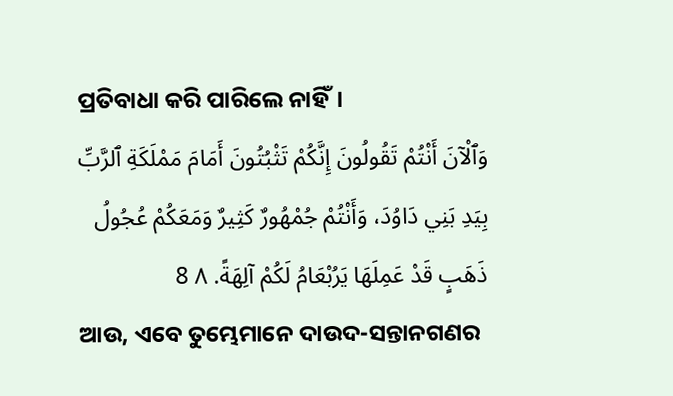ପ୍ରତିବାଧା କରି ପାରିଲେ ନାହିଁ।
وَٱلْآنَ أَنْتُمْ تَقُولُونَ إِنَّكُمْ تَثْبُتُونَ أَمَامَ مَمْلَكَةِ ٱلرَّبِّ بِيَدِ بَنِي دَاوُدَ، وَأَنْتُمْ جُمْهُورٌ كَثِيرٌ وَمَعَكُمْ عُجُولُ ذَهَبٍ قَدْ عَمِلَهَا يَرُبْعَامُ لَكُمْ آلِهَةً. ٨ 8
ଆଉ, ଏବେ ତୁମ୍ଭେମାନେ ଦାଉଦ-ସନ୍ତାନଗଣର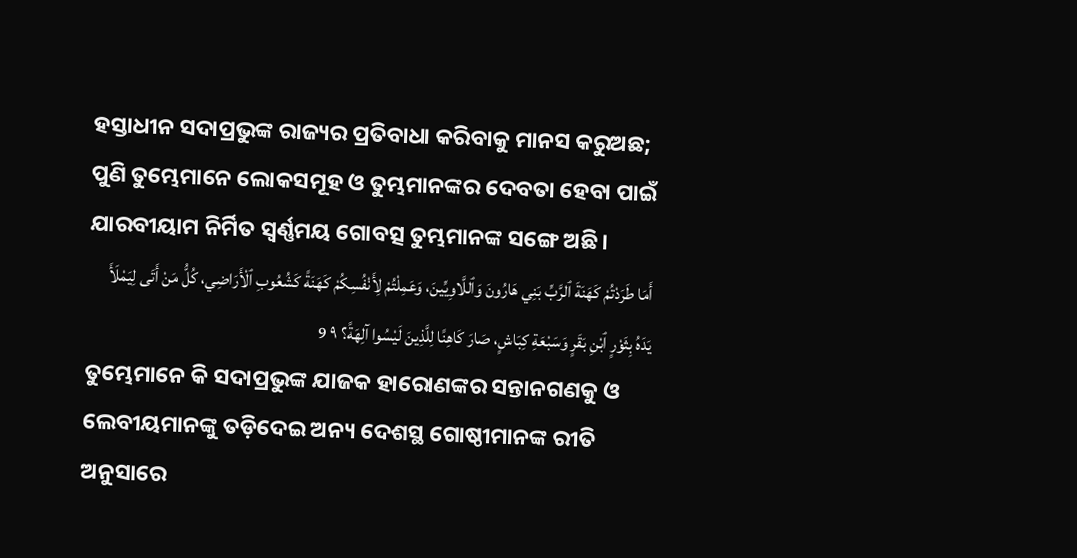ହସ୍ତାଧୀନ ସଦାପ୍ରଭୁଙ୍କ ରାଜ୍ୟର ପ୍ରତିବାଧା କରିବାକୁ ମାନସ କରୁଅଛ; ପୁଣି ତୁମ୍ଭେମାନେ ଲୋକସମୂହ ଓ ତୁମ୍ଭମାନଙ୍କର ଦେବତା ହେବା ପାଇଁ ଯାରବୀୟାମ ନିର୍ମିତ ସ୍ୱର୍ଣ୍ଣମୟ ଗୋବତ୍ସ ତୁମ୍ଭମାନଙ୍କ ସଙ୍ଗେ ଅଛି।
أَمَا طَرَدْتُمْ كَهَنَةَ ٱلرَّبِّ بَنِي هَارُونَ وَٱللَّاوِيِّينَ، وَعَمِلْتُمْ لِأَنْفُسِكُمْ كَهَنَةً كَشُعُوبِ ٱلْأَرَاضِي، كُلُّ مَنْ أَتَى لِيَمْلَأَ يَدَهُ بِثَوْرٍ ٱبْنِ بَقَرٍ وَسَبْعَةِ كِبَاشٍ، صَارَ كَاهِنًا لِلَّذِينَ لَيْسُوا آلِهَةً؟ ٩ 9
ତୁମ୍ଭେମାନେ କି ସଦାପ୍ରଭୁଙ୍କ ଯାଜକ ହାରୋଣଙ୍କର ସନ୍ତାନଗଣକୁ ଓ ଲେବୀୟମାନଙ୍କୁ ତଡ଼ିଦେଇ ଅନ୍ୟ ଦେଶସ୍ଥ ଗୋଷ୍ଠୀମାନଙ୍କ ରୀତି ଅନୁସାରେ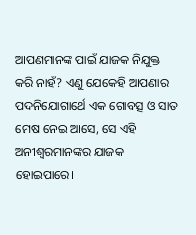ଆପଣମାନଙ୍କ ପାଇଁ ଯାଜକ ନିଯୁକ୍ତ କରି ନାହଁ? ଏଣୁ ଯେକେହି ଆପଣାର ପଦନିଯୋଗାର୍ଥେ ଏକ ଗୋବତ୍ସ ଓ ସାତ ମେଷ ନେଇ ଆସେ, ସେ ଏହି ଅନୀଶ୍ୱରମାନଙ୍କର ଯାଜକ ହୋଇପାରେ।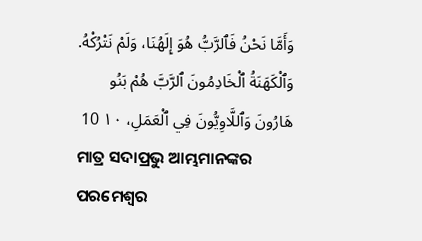وَأَمَّا نَحْنُ فَٱلرَّبُّ هُوَ إِلَهُنَا، وَلَمْ نَتْرُكْهُ. وَٱلْكَهَنَةُ ٱلْخَادِمُونَ ٱلرَّبَّ هُمْ بَنُو هَارُونَ وَٱللَّاوِيُّونَ فِي ٱلْعَمَلِ، ١٠ 10
ମାତ୍ର ସଦାପ୍ରଭୁ ଆମ୍ଭମାନଙ୍କର ପରମେଶ୍ୱର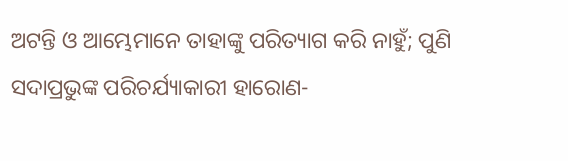ଅଟନ୍ତି ଓ ଆମ୍ଭେମାନେ ତାହାଙ୍କୁ ପରିତ୍ୟାଗ କରି ନାହୁଁ; ପୁଣି ସଦାପ୍ରଭୁଙ୍କ ପରିଚର୍ଯ୍ୟାକାରୀ ହାରୋଣ-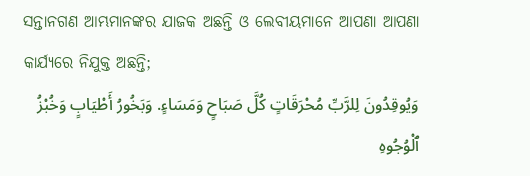ସନ୍ତାନଗଣ ଆମ୍ଭମାନଙ୍କର ଯାଜକ ଅଛନ୍ତି ଓ ଲେବୀୟମାନେ ଆପଣା ଆପଣା କାର୍ଯ୍ୟରେ ନିଯୁକ୍ତ ଅଛନ୍ତି;
وَيُوقِدُونَ لِلرَّبِّ مُحْرَقَاتٍ كُلَّ صَبَاحٍ وَمَسَاءٍ. وَبَخُورُ أَطْيَابٍ وَخُبْزُ ٱلْوُجُوهِ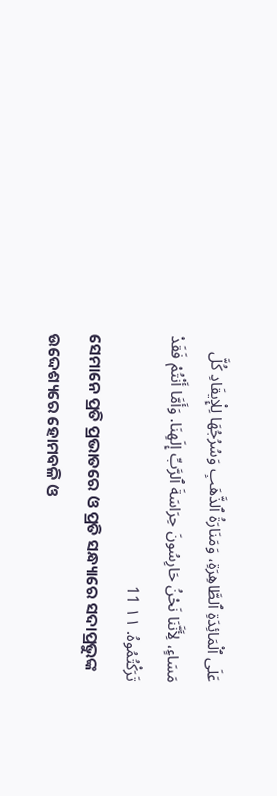عَلَى ٱلْمَائِدَةِ ٱلطَّاهِرَةِ، وَمَنَارَةُ ٱلذَّهَبِ وَسُرُجُهَا لِلْإِيقَادِ كُلَّ مَسَاءٍ، لِأَنَّنَا نَحْنُ حَارِسُونَ حِرَاسَةَ ٱلرَّبِّ إِلَهِنَا. وَأَمَّا أَنْتُمْ فَقَدْ تَرَكْتُمُوهُ. ١١ 11
ସେମାନେ ପ୍ରତି ପ୍ରଭାତରେ ଓ ପ୍ରତି ସନ୍ଧ୍ୟାରେ ସଦାପ୍ରଭୁଙ୍କ ଉଦ୍ଦେଶ୍ୟରେ ହୋମବଳି ଓ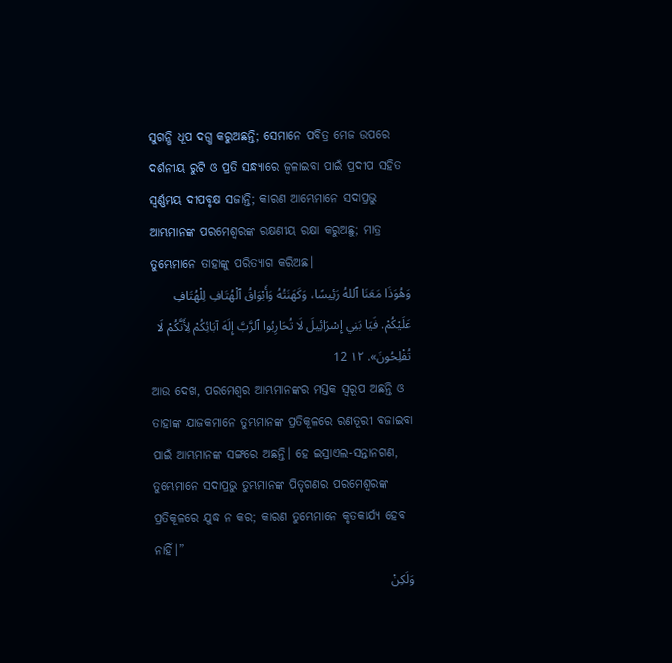ସୁଗନ୍ଧି ଧୂପ ଦଗ୍ଧ କରୁଅଛନ୍ତି; ସେମାନେ ପବିତ୍ର ମେଜ ଉପରେ ଦର୍ଶନୀୟ ରୁଟି ଓ ପ୍ରତି ସନ୍ଧ୍ୟାରେ ଜ୍ୱଳାଇବା ପାଇଁ ପ୍ରଦୀପ ସହିତ ସ୍ୱର୍ଣ୍ଣମୟ ଦୀପବୃକ୍ଷ ସଜାନ୍ତି; କାରଣ ଆମ୍ଭେମାନେ ସଦାପ୍ରଭୁ ଆମ୍ଭମାନଙ୍କ ପରମେଶ୍ୱରଙ୍କ ରକ୍ଷଣୀୟ ରକ୍ଷା କରୁଅଛୁ; ମାତ୍ର ତୁମ୍ଭେମାନେ ତାହାଙ୍କୁ ପରିତ୍ୟାଗ କରିଅଛ।
وَهُوَذَا مَعَنَا ٱللهُ رَئِيسًا، وَكَهَنَتُهُ وَأَبْوَاقُ ٱلْهُتَافِ لِلْهُتَافِ عَلَيْكُمْ. فَيَا بَنِي إِسْرَائِيلَ لَا تُحَارِبُوا ٱلرَّبَّ إِلَهَ آبَائِكُمْ لِأَنَّكُمْ لَا تُفْلِحُونَ». ١٢ 12
ଆଉ ଦେଖ, ପରମେଶ୍ୱର ଆମ୍ଭମାନଙ୍କର ମସ୍ତକ ସ୍ୱରୂପ ଅଛନ୍ତି ଓ ତାହାଙ୍କ ଯାଜକମାନେ ତୁମ୍ଭମାନଙ୍କ ପ୍ରତିକୂଳରେ ରଣତୂରୀ ବଜାଇବା ପାଇଁ ଆମ୍ଭମାନଙ୍କ ସଙ୍ଗରେ ଅଛନ୍ତି। ହେ ଇସ୍ରାଏଲ-ସନ୍ତାନଗଣ, ତୁମ୍ଭେମାନେ ସଦାପ୍ରଭୁ ତୁମ୍ଭମାନଙ୍କ ପିତୃଗଣର ପରମେଶ୍ୱରଙ୍କ ପ୍ରତିକୂଳରେ ଯୁଦ୍ଧ ନ କର; କାରଣ ତୁମ୍ଭେମାନେ କୃତକାର୍ଯ୍ୟ ହେବ ନାହିଁ।”
وَلَكِنْ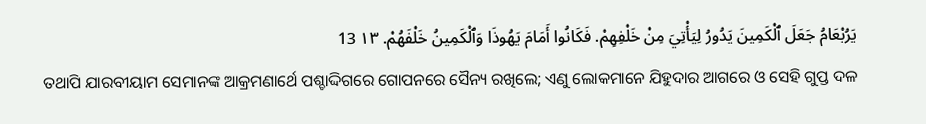يَرُبْعَامُ جَعَلَ ٱلْكَمِينَ يَدُورُ لِيَأْتِيَ مِنْ خَلْفِهِمْ. فَكَانُوا أَمَامَ يَهُوذَا وَٱلْكَمِينُ خَلْفَهُمْ. ١٣ 13
ତଥାପି ଯାରବୀୟାମ ସେମାନଙ୍କ ଆକ୍ରମଣାର୍ଥେ ପଶ୍ଚାଦ୍ଦିଗରେ ଗୋପନରେ ସୈନ୍ୟ ରଖିଲେ; ଏଣୁ ଲୋକମାନେ ଯିହୁଦାର ଆଗରେ ଓ ସେହି ଗୁପ୍ତ ଦଳ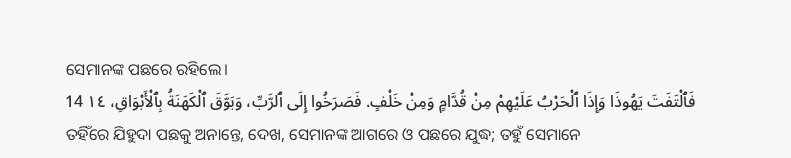ସେମାନଙ୍କ ପଛରେ ରହିଲେ।
فَٱلْتَفَتَ يَهُوذَا وَإِذَا ٱلْحَرْبُ عَلَيْهِمْ مِنْ قُدَّامٍ وَمِنْ خَلْفٍ. فَصَرَخُوا إِلَى ٱلرَّبِّ، وَبَوَّقَ ٱلْكَهَنَةُ بِٱلْأَبْوَاقِ، ١٤ 14
ତହିଁରେ ଯିହୁଦା ପଛକୁ ଅନାନ୍ତେ, ଦେଖ, ସେମାନଙ୍କ ଆଗରେ ଓ ପଛରେ ଯୁଦ୍ଧ; ତହୁଁ ସେମାନେ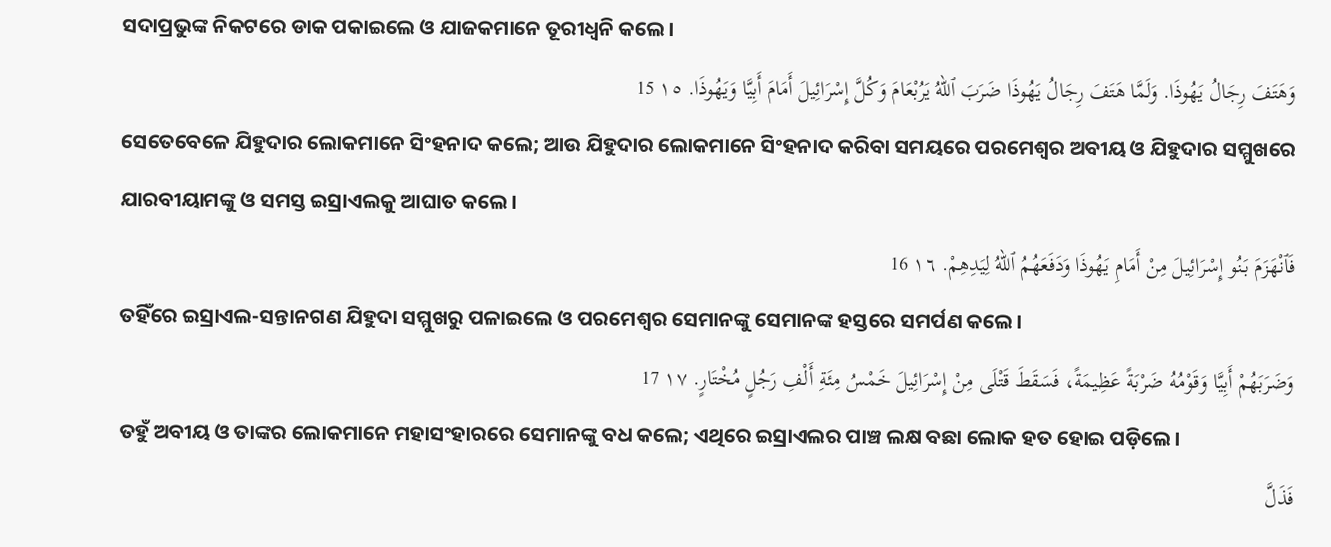ସଦାପ୍ରଭୁଙ୍କ ନିକଟରେ ଡାକ ପକାଇଲେ ଓ ଯାଜକମାନେ ତୂରୀଧ୍ୱନି କଲେ।
وَهَتَفَ رِجَالُ يَهُوذَا. وَلَمَّا هَتَفَ رِجَالُ يَهُوذَا ضَرَبَ ٱللهُ يَرُبْعَامَ وَكُلَّ إِسْرَائِيلَ أَمَامَ أَبِيَّا وَيَهُوذَا. ١٥ 15
ସେତେବେଳେ ଯିହୁଦାର ଲୋକମାନେ ସିଂହନାଦ କଲେ; ଆଉ ଯିହୁଦାର ଲୋକମାନେ ସିଂହନାଦ କରିବା ସମୟରେ ପରମେଶ୍ୱର ଅବୀୟ ଓ ଯିହୁଦାର ସମ୍ମୁଖରେ ଯାରବୀୟାମଙ୍କୁ ଓ ସମସ୍ତ ଇସ୍ରାଏଲକୁ ଆଘାତ କଲେ।
فَٱنْهَزَمَ بَنُو إِسْرَائِيلَ مِنْ أَمَامِ يَهُوذَا وَدَفَعَهُمُ ٱللهُ لِيَدِهِمْ. ١٦ 16
ତହିଁରେ ଇସ୍ରାଏଲ-ସନ୍ତାନଗଣ ଯିହୁଦା ସମ୍ମୁଖରୁ ପଳାଇଲେ ଓ ପରମେଶ୍ୱର ସେମାନଙ୍କୁ ସେମାନଙ୍କ ହସ୍ତରେ ସମର୍ପଣ କଲେ।
وَضَرَبَهُمْ أَبِيَّا وَقَوْمُهُ ضَرْبَةً عَظِيمَةً، فَسَقَطَ قَتْلَى مِنْ إِسْرَائِيلَ خَمْسُ مِئَةِ أَلْفِ رَجُلٍ مُخْتَارٍ. ١٧ 17
ତହୁଁ ଅବୀୟ ଓ ତାଙ୍କର ଲୋକମାନେ ମହାସଂହାରରେ ସେମାନଙ୍କୁ ବଧ କଲେ; ଏଥିରେ ଇସ୍ରାଏଲର ପାଞ୍ଚ ଲକ୍ଷ ବଛା ଲୋକ ହତ ହୋଇ ପଡ଼ିଲେ।
فَذَلَّ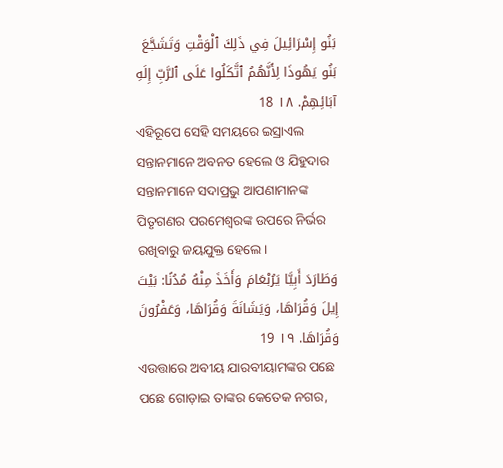بَنُو إِسْرَائِيلَ فِي ذَلِكَ ٱلْوَقْتِ وَتَشَجَّعَ بَنُو يَهُوذَا لِأَنَّهُمُ ٱتَّكَلُوا عَلَى ٱلرَّبِّ إِلَهِ آبَائِهِمْ. ١٨ 18
ଏହିରୂପେ ସେହି ସମୟରେ ଇସ୍ରାଏଲ ସନ୍ତାନମାନେ ଅବନତ ହେଲେ ଓ ଯିହୁଦାର ସନ୍ତାନମାନେ ସଦାପ୍ରଭୁ ଆପଣାମାନଙ୍କ ପିତୃଗଣର ପରମେଶ୍ୱରଙ୍କ ଉପରେ ନିର୍ଭର ରଖିବାରୁ ଜୟଯୁକ୍ତ ହେଲେ।
وَطَارَدَ أَبِيَّا يَرُبْعَامَ وَأَخَذَ مِنْهُ مُدُنًا: بَيْتَ إِيلَ وَقُرَاهَا، وَيَشَانَةَ وَقُرَاهَا، وَعَفْرُونَ وَقُرَاهَا. ١٩ 19
ଏଉତ୍ତାରେ ଅବୀୟ ଯାରବୀୟାମଙ୍କର ପଛେ ପଛେ ଗୋଡ଼ାଇ ତାଙ୍କର କେତେକ ନଗର,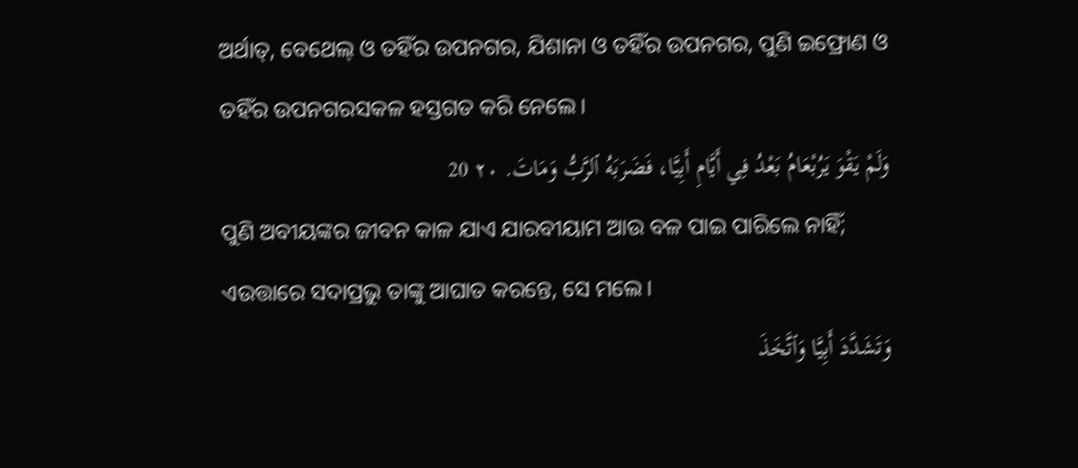ଅର୍ଥାତ୍‍, ବେଥେଲ୍‍ ଓ ତହିଁର ଉପନଗର, ଯିଶାନା ଓ ତହିଁର ଉପନଗର, ପୁଣି ଇଫ୍ରୋଣ ଓ ତହିଁର ଉପନଗରସକଳ ହସ୍ତଗତ କରି ନେଲେ।
وَلَمْ يَقْوَ يَرُبْعَامُ بَعْدُ فِي أَيَّامِ أَبِيَّا، فَضَرَبَهُ ٱلرَّبُّ وَمَاتَ. ٢٠ 20
ପୁଣି ଅବୀୟଙ୍କର ଜୀବନ କାଳ ଯାଏ ଯାରବୀୟାମ ଆଉ ବଳ ପାଇ ପାରିଲେ ନାହିଁ; ଏଉତ୍ତାରେ ସଦାପ୍ରଭୁ ତାଙ୍କୁ ଆଘାତ କରନ୍ତେ, ସେ ମଲେ।
وَتَشَدَّدَ أَبِيَّا وَٱتَّخَذَ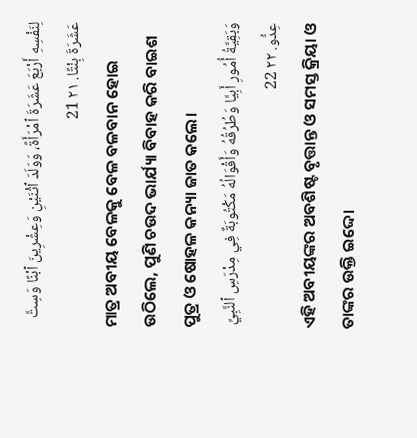لِنَفْسِهِ أَرْبَعَ عَشَرَةَ ٱمْرَأَةً، وَوَلَدَ ٱثْنَيْنِ وَعِشْرِينَ ٱبْنًا وَسِتَّ عَشَرَةَ بِنْتًا. ٢١ 21
ମାତ୍ର ଅବୀୟ ବେଳକୁ ବେଳ ବଳବାନ ହୋଇ ଉଠିଲେ, ପୁଣି ଚଉଦ ଭାର୍ଯ୍ୟା ବିବାହ କରି ବାଇଶ ପୁତ୍ର ଓ ଷୋହଳ କନ୍ୟା ଜାତ କଲେ।
وَبَقِيَّةُ أُمُورِ أَبِيَّا وَطُرُقُهُ وَأَقْوَالُهُ مَكْتُوبَةٌ فِي مِدْرَسِ ٱلنَّبِيِّ عِدُّو. ٢٢ 22
ଏହି ଅବୀୟଙ୍କର ଅବଶିଷ୍ଟ ବୃତ୍ତାନ୍ତ ଓ ସମସ୍ତ କ୍ରିୟା ଓ ତାଙ୍କର ଉକ୍ତି ଇଦ୍ଦୋ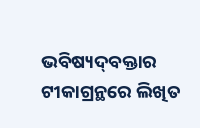ଭବିଷ୍ୟଦ୍‍ବକ୍ତାର ଟୀକାଗ୍ରନ୍ଥରେ ଲିଖିତ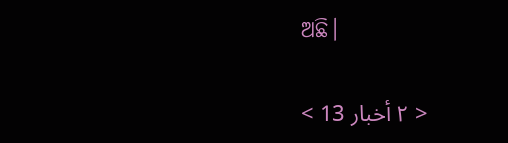ଅଛି।

< ٢ أخبار 13 >